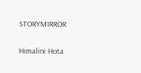STORYMIRROR

Himalini Hota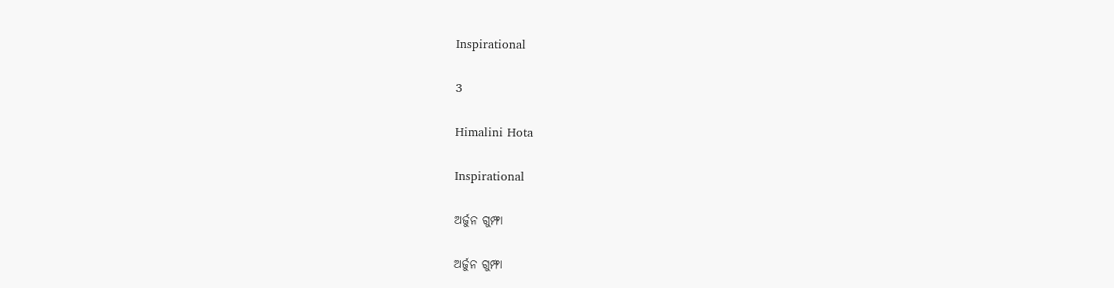Inspirational

3

Himalini Hota

Inspirational

ଅର୍ଜୁନ ଗୁମ୍ଫା

ଅର୍ଜୁନ ଗୁମ୍ଫା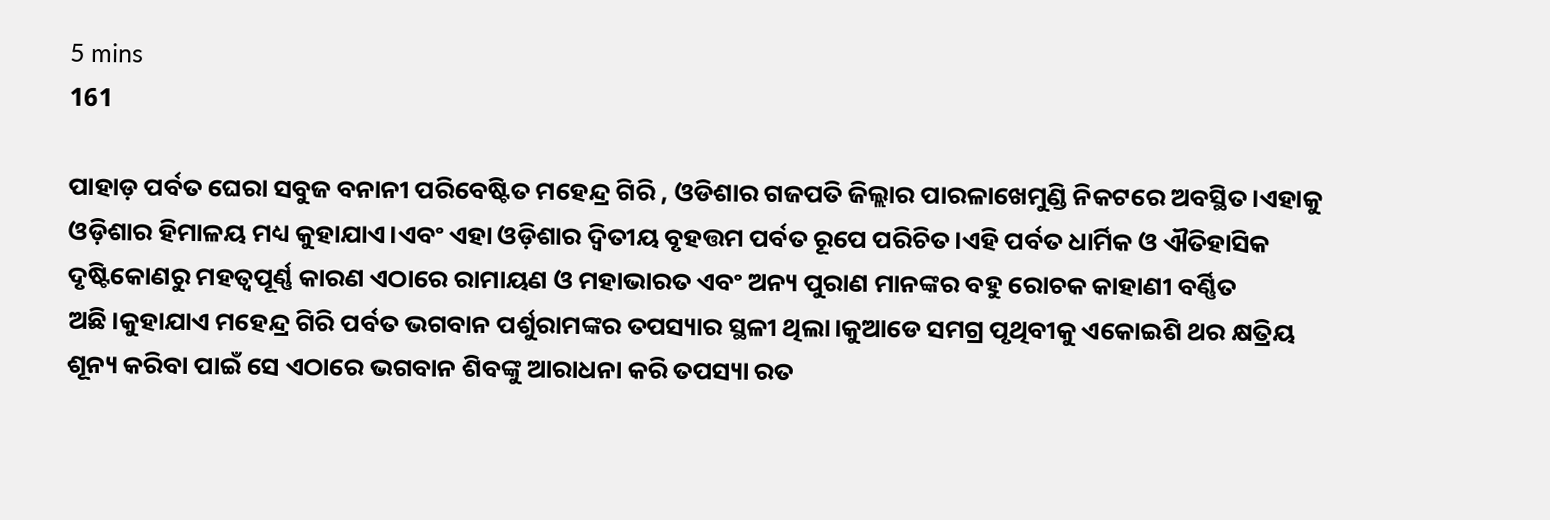5 mins
161

ପାହାଡ଼ ପର୍ବତ ଘେରା ସବୁଜ ବନାନୀ ପରିବେଷ୍ଟିତ ମହେନ୍ଦ୍ର ଗିରି , ଓଡିଶାର ଗଜପତି ଜିଲ୍ଲାର ପାରଳାଖେମୁଣ୍ଡି ନିକଟରେ ଅବସ୍ଥିତ।ଏହାକୁ ଓଡ଼ିଶାର ହିମାଳୟ ମଧ୍ୟ କୁହାଯାଏ।ଏବଂ ଏହା ଓଡ଼ିଶାର ଦ୍ଵିତୀୟ ବୃହତ୍ତମ ପର୍ବତ ରୂପେ ପରିଚିତ।ଏହି ପର୍ବତ ଧାର୍ମିକ ଓ ଐତିହାସିକ ଦୃଷ୍ଟିକୋଣରୁ ମହତ୍ୱପୂର୍ଣ୍ଣ କାରଣ ଏଠାରେ ରାମାୟଣ ଓ ମହାଭାରତ ଏବଂ ଅନ୍ୟ ପୁରାଣ ମାନଙ୍କର ବହୁ ରୋଚକ କାହାଣୀ ବର୍ଣ୍ଣିତ ଅଛି।କୁହାଯାଏ ମହେନ୍ଦ୍ର ଗିରି ପର୍ବତ ଭଗବାନ ପର୍ଶୁରାମଙ୍କର ତପସ୍ୟାର ସ୍ଥଳୀ ଥିଲା।କୁଆଡେ ସମଗ୍ର ପୃଥିବୀକୁ ଏକୋଇଶି ଥର କ୍ଷତ୍ରିୟ ଶୂନ୍ୟ କରିବା ପାଇଁ ସେ ଏଠାରେ ଭଗବାନ ଶିବଙ୍କୁ ଆରାଧନା କରି ତପସ୍ୟା ରତ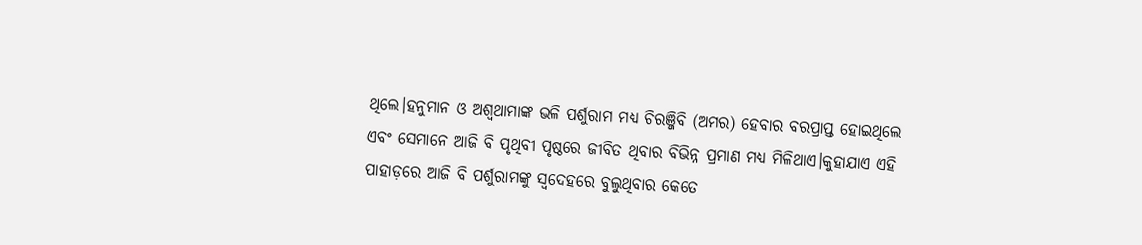ଥିଲେ।ହନୁମାନ ଓ ଅଶ୍ୱଥାମାଙ୍କ ଭଳି ପର୍ଶୁରାମ ମଧ୍ୟ ଚିରଞ୍ଜିବି (ଅମର) ହେବାର ବରପ୍ରାପ୍ତ ହୋଇଥିଲେ ଏବଂ ସେମାନେ ଆଜି ବି ପୃଥିବୀ ପୃଷ୍ଠରେ ଜୀବିତ ଥିବାର ବିଭିନ୍ନ ପ୍ରମାଣ ମଧ୍ୟ ମିଳିଥାଏ।କୁହାଯାଏ ଏହି ପାହାଡ଼ରେ ଆଜି ବି ପର୍ଶୁରାମଙ୍କୁ ସ୍ୱଦେହରେ ବୁଲୁଥିବାର କେତେ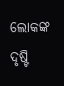ଲୋକଙ୍କ ଦୃଷ୍ଟି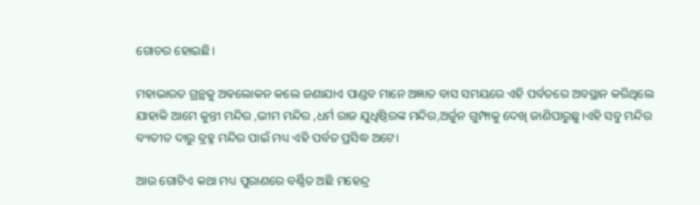ଗୋଚର ହୋଇଛି।

ମହାଭାରତ ଗ୍ରନ୍ଥକୁ ଅଵଲୋକନ କଲେ ଜଣାଯାଏ ପାଣ୍ଡବ ମାନେ ଅଜ୍ଞାତ ବାସ ସମୟରେ ଏହି ପର୍ବତରେ ଅବସ୍ଥାନ କରିଥିଲେ ଯାହାକି ଆମେ କୁନ୍ତୀ ମନ୍ଦିର ,ଭୀମ ମନ୍ଦିର ,ଧର୍ମ ରାଜ ଯୁଧିଷ୍ଠିରଙ୍କ ମନ୍ଦିର,ଅର୍ଜୁନ ଗୁମ୍ଫାକୁ ଦେଖି ଜାଣିପାରୁଛୁ।ଏହି ସବୁ ମନ୍ଦିର ବ୍ୟତୀତ ଦାରୁ ବ୍ରହ୍ମ ମନ୍ଦିର ପାଇଁ ମଧ୍ୟ ଏହି ପର୍ବତ ପ୍ରସିଦ୍ଧ ଅଟେ।

ଆଉ ଗୋଟିଏ କଥା ମଧ୍ୟ ପୁରାଣରେ ବର୍ଣ୍ଣିତ ଅଛି ମହେନ୍ଦ୍ର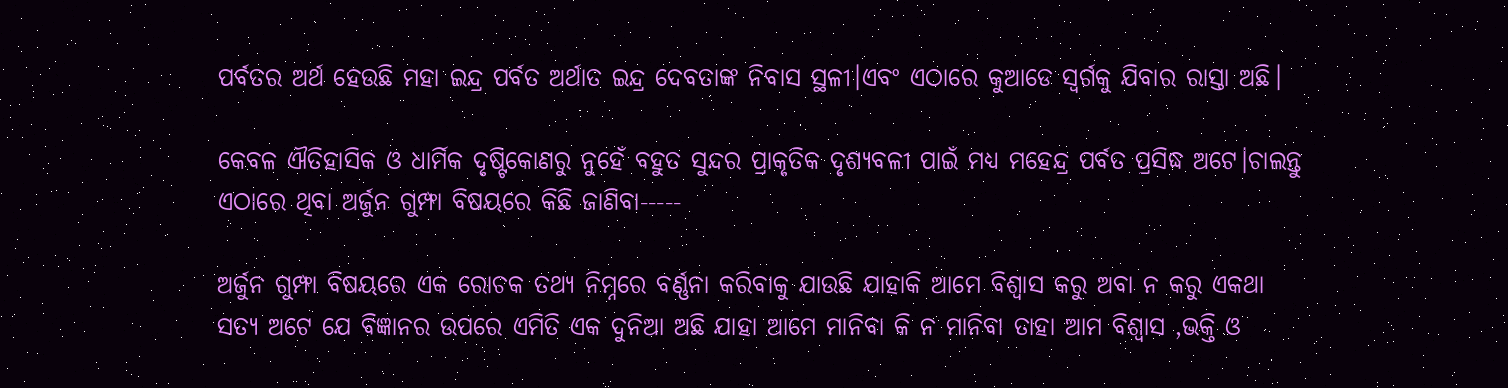ପର୍ବତର ଅର୍ଥ ହେଉଛି ମହା ଇନ୍ଦ୍ର ପର୍ବତ ଅର୍ଥାତ ଇନ୍ଦ୍ର ଦେବତାଙ୍କ ନିବାସ ସ୍ଥଳୀ।ଏବଂ ଏଠାରେ କୁଆଡେ ସ୍ୱର୍ଗକୁ ଯିବାର ରାସ୍ତା ଅଛି।

କେବଳ ଐତିହାସିକ ଓ ଧାର୍ମିକ ଦୃଷ୍ଟିକୋଣରୁ ନୁହେଁ ବହୁତ ସୁନ୍ଦର ପ୍ରାକୃତିକ ଦୃଶ୍ୟବଳୀ ପାଇଁ ମଧ୍ୟ ମହେନ୍ଦ୍ର ପର୍ବତ ପ୍ରସିଦ୍ଧ ଅଟେ।ଚାଲନ୍ତୁ ଏଠାରେ ଥିବା ଅର୍ଜୁନ ଗୁମ୍ଫା ବିଷୟରେ କିଛି ଜାଣିବା-----

ଅର୍ଜୁନ ଗୁମ୍ଫା ବିଷୟରେ ଏକ ରୋଚକ ତଥ୍ୟ ନିମ୍ନରେ ବର୍ଣ୍ଣନା କରିବାକୁ ଯାଉଛି ଯାହାକି ଆମେ ବିଶ୍ୱାସ କରୁ ଅବା ନ କରୁ ଏକଥା ସତ୍ୟ ଅଟେ ଯେ ବିଜ୍ଞାନର ଉପରେ ଏମିତି ଏକ ଦୁନିଆ ଅଛି ଯାହା ଆମେ ମାନିବା କି ନ ମାନିବା ତାହା ଆମ ବିଶ୍ୱାସ ,ଭକ୍ତି ଓ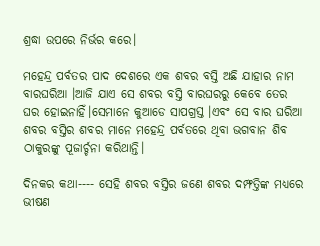ଶ୍ରଦ୍ଧା ଉପରେ ନିର୍ଭର କରେ।

ମହେନ୍ଦ୍ର ପର୍ବତର ପାଦ ଦେଶରେ ଏକ ଶବର ବସ୍ତି ଅଛି ଯାହାର ନାମ ବାରଘରିଆ ।ଆଜି ଯାଏ ସେ ଶବର ବସ୍ତି ବାରଘରରୁ କେବେ ତେର ଘର ହୋଇନାହିଁ।ସେମାନେ କୁଆଡେ ସାପଗ୍ରସ୍ତ ।ଏବଂ ସେ ବାର ଘରିଆ ଶବର ବସ୍ତିର ଶବର ମାନେ ମହେନ୍ଦ୍ର ପର୍ବତରେ ଥିବା ଭଗବାନ ଶିବ ଠାକୁରଙ୍କୁ ପୂଜାର୍ଚ୍ଚନା କରିଥାନ୍ତି।

ଦିନକର କଥା---- ସେହି ଶବର ବସ୍ତିର ଜଣେ ଶବର ଦମ୍ଫତ୍ତିଙ୍କ ମଧ୍ୟରେ ଭୀଷଣ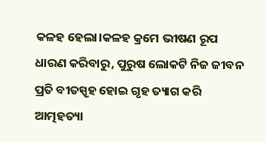କଳହ ହେଲା।କଳହ କ୍ରମେ ଭୀଷଣ ରୂପ ଧାରଣ କରିବାରୁ, ପୁରୁଷ ଲୋକଟି ନିଜ ଜୀବନ ପ୍ରତି ବୀତସ୍ପୃହ ହୋଇ ଗୃହ ତ୍ୟାଗ କରି ଆତ୍ମହତ୍ୟା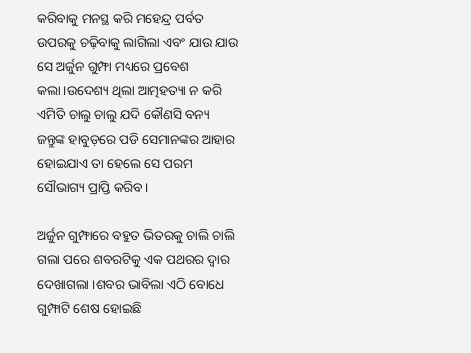କରିବାକୁ ମନସ୍ଥ କରି ମହେନ୍ଦ୍ର ପର୍ବତ ଉପରକୁ ଚଢ଼ିବାକୁ ଲାଗିଲା ଏବଂ ଯାଉ ଯାଉ ସେ ଅର୍ଜୁନ ଗୁମ୍ଫା ମଧ୍ୟରେ ପ୍ରବେଶ କଲା।ଉଦେଶ୍ୟ ଥିଲା ଆତ୍ମହତ୍ୟା ନ କରି ଏମିତି ଚାଲୁ ଚାଲୁ ଯଦି କୌଣସି ବନ୍ୟ ଜନ୍ତୁଙ୍କ ହାବୁଡ଼ରେ ପଡି ସେମାନଙ୍କର ଆହାର ହୋଇଯାଏ ତା ହେଲେ ସେ ପରମ ସୌଭାଗ୍ୟ ପ୍ରାପ୍ତି କରିବ।

ଅର୍ଜୁନ ଗୁମ୍ଫାରେ ବହୁତ ଭିତରକୁ ଚାଲି ଚାଲି ଗଲା ପରେ ଶବରଟିକୁ ଏକ ପଥରର ଦ୍ୱାର ଦେଖାଗଲା ।ଶବର ଭାବିଲା ଏଠି ବୋଧେ ଗୁମ୍ଫାଟି ଶେଷ ହୋଇଛି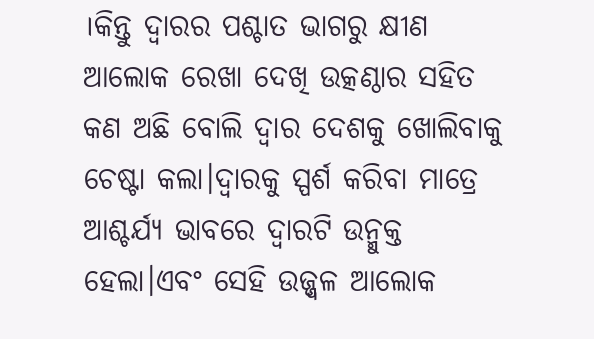।କିନ୍ତୁ ଦ୍ୱାରର ପଶ୍ଚାତ ଭାଗରୁ କ୍ଷୀଣ ଆଲୋକ ରେଖା ଦେଖି ଉତ୍କଣ୍ଠାର ସହିତ କଣ ଅଛି ବୋଲି ଦ୍ୱାର ଦେଶକୁ ଖୋଲିବାକୁ ଚେଷ୍ଟା କଲା।ଦ୍ୱାରକୁ ସ୍ପର୍ଶ କରିବା ମାତ୍ରେ ଆଶ୍ଚର୍ଯ୍ୟ ଭାବରେ ଦ୍ୱାରଟି ଉନ୍ମୁକ୍ତ ହେଲା।ଏବଂ ସେହି ଉଜ୍ଜ୍ବଳ ଆଲୋକ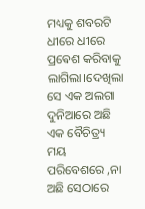ମଧ୍ୟକୁ ଶବରଟି ଧୀରେ ଧୀରେ ପ୍ରଵେଶ କରିବାକୁ ଲାଗିଲା।ଦେଖିଲା ସେ ଏକ ଅଲଗା ଦୁନିଆରେ ଅଛି ଏକ ବୈଚିତ୍ର୍ୟ ମୟ ପରିବେଶରେ ,ନା ଅଛି ସେଠାରେ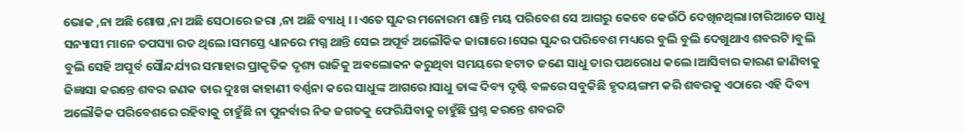ଭୋକ ,ନା ଅଛି ଶୋଷ ,ନା ଅଛି ସେଠାରେ ଜରା ,ନା ଅଛି ବ୍ୟାଧି । ।ଏତେ ସୁନ୍ଦର ମନୋରମ ଶାନ୍ତି ମୟ ପରିବେଶ ସେ ଆଗରୁ କେବେ କେଉଁଠି ଦେଖିନଥିଲା।ଚାରିଆଡେ ସାଧୁ ସନ୍ୟାସୀ ମାନେ ତପସ୍ୟା ରତ ଥିଲେ।ସମସ୍ତେ ଧ୍ୟାନରେ ମଗ୍ନ ଥାନ୍ତି ସେଇ ଅପୂର୍ବ ଅଲୌକିକ ଜାଗାରେ।ସେଇ ସୁନ୍ଦର ପରିବେଶ ମଧ୍ୟରେ ବୁଲି ବୁଲି ଦେଖୁଥାଏ ଶବରଟି।ବୁଲି ବୁଲି ସେହି ଅପୁର୍ବ ସୌନ୍ଦର୍ଯ୍ୟର ସମାହାର ପ୍ରାକୃତିକ ଦୃଶ୍ୟ ରାଜିକୁ ଅଵଲୋକନ କରୁଥିବା ସମୟରେ ହଟାତ ଜଣେ ସାଧୁ ତାର ପଥରୋଧ କଲେ।ଆସିବାର କାରଣ ଜାଣିବାକୁ ଜିଜ୍ଞାସା କରନ୍ତେ ଶବର ଜଣକ ତାର ଦୁଃଖ କାହାଣୀ ବର୍ଣ୍ଣନା କରେ ସାଧୁଙ୍କ ଆଗରେ।ସାଧୁ ତାଙ୍କ ଦିବ୍ୟ ଦୃଷ୍ଟି ବଳରେ ସବୁକିଛି ହୃଦୟଙ୍ଗମ କରି ଶବରକୁ ଏଠାରେ ଏହି ଦିବ୍ୟ ଅଲୌକିକ ପରିବେଶରେ ରହିବାକୁ ଚାହୁଁଛି ନା ପୁନର୍ବାର ନିଜ ଜଗତକୁ ଫେରିଯିବାକୁ ଚାହୁଁଛି ପ୍ରଶ୍ନ କରନ୍ତେ ଶବରଟି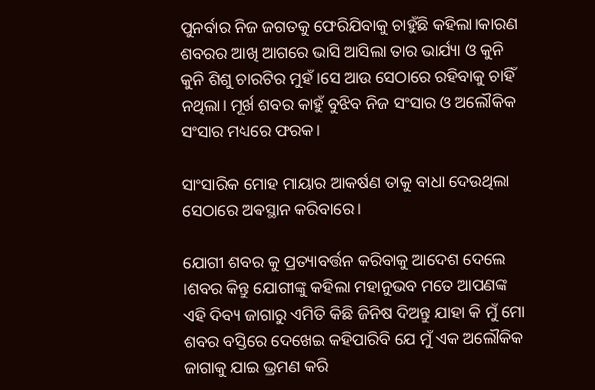ପୁନର୍ବାର ନିଜ ଜଗତକୁ ଫେରିଯିବାକୁ ଚାହୁଁଛି କହିଲା।କାରଣ ଶବରର ଆଖି ଆଗରେ ଭାସି ଆସିଲା ତାର ଭାର୍ଯ୍ୟା ଓ କୁନି କୁନି ଶିଶୁ ଚାରଟିର ମୁହଁ ।ସେ ଆଉ ସେଠାରେ ରହିବାକୁ ଚାହିଁ ନଥିଲା। ମୂର୍ଖ ଶବର କାହୁଁ ବୁଝିବ ନିଜ ସଂସାର ଓ ଅଲୌକିକ ସଂସାର ମଧ୍ୟରେ ଫରକ।

ସାଂସାରିକ ମୋହ ମାୟାର ଆକର୍ଷଣ ତାକୁ ବାଧା ଦେଉଥିଲା ସେଠାରେ ଅଵସ୍ଥାନ କରିବାରେ।

ଯୋଗୀ ଶବର କୁ ପ୍ରତ୍ୟାବର୍ତ୍ତନ କରିବାକୁ ଆଦେଶ ଦେଲେ ।ଶବର କିନ୍ତୁ ଯୋଗୀଙ୍କୁ କହିଲା ମହାନୁଭବ ମତେ ଆପଣଙ୍କ ଏହି ଦିବ୍ୟ ଜାଗାରୁ ଏମିତି କିଛି ଜିନିଷ ଦିଅନ୍ତୁ ଯାହା କି ମୁଁ ମୋ ଶବର ବସ୍ତିରେ ଦେଖେଇ କହିପାରିବି ଯେ ମୁଁ ଏକ ଅଲୌକିକ ଜାଗାକୁ ଯାଇ ଭ୍ରମଣ କରି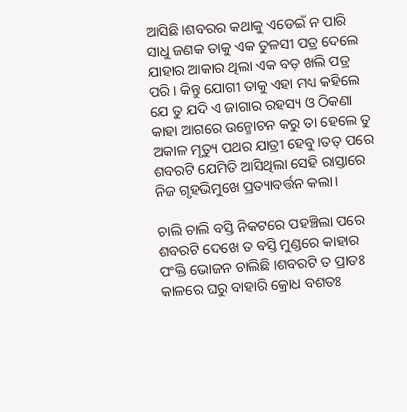ଆସିଛି।ଶବରର କଥାକୁ ଏଡେଇଁ ନ ପାରି ସାଧୁ ଜଣକ ତାକୁ ଏକ ତୁଳସୀ ପତ୍ର ଦେଲେ ଯାହାର ଆକାର ଥିଲା ଏକ ବଡ଼ ଖଲି ପତ୍ର ପରି । କିନ୍ତୁ ଯୋଗୀ ତାକୁ ଏହା ମଧ୍ୟ କହିଲେ ଯେ ତୁ ଯଦି ଏ ଜାଗାର ରହସ୍ୟ ଓ ଠିକଣା କାହା ଆଗରେ ଉନ୍ମୋଚନ କରୁ ତା ହେଲେ ତୁ ଅକାଳ ମୃତ୍ୟୁ ପଥର ଯାତ୍ରୀ ହେବୁ।ତତ୍ ପରେ ଶବରଟି ଯେମିତି ଆସିଥିଲା ସେହି ରାସ୍ତାରେ ନିଜ ଗୃହଭିମୁଖେ ପ୍ରତ୍ୟାବର୍ତ୍ତନ କଲା।

ଚାଲି ଚାଲି ବସ୍ତି ନିକଟରେ ପହଞ୍ଚିଲା ପରେ ଶବରଟି ଦେଖେ ତ ବସ୍ତି ମୁଣ୍ଡରେ କାହାର ପଂକ୍ତି ଭୋଜନ ଚାଲିଛି ।ଶବରଟି ତ ପ୍ରାତଃ କାଳରେ ଘରୁ ବାହାରି କ୍ରୋଧ ବଶତଃ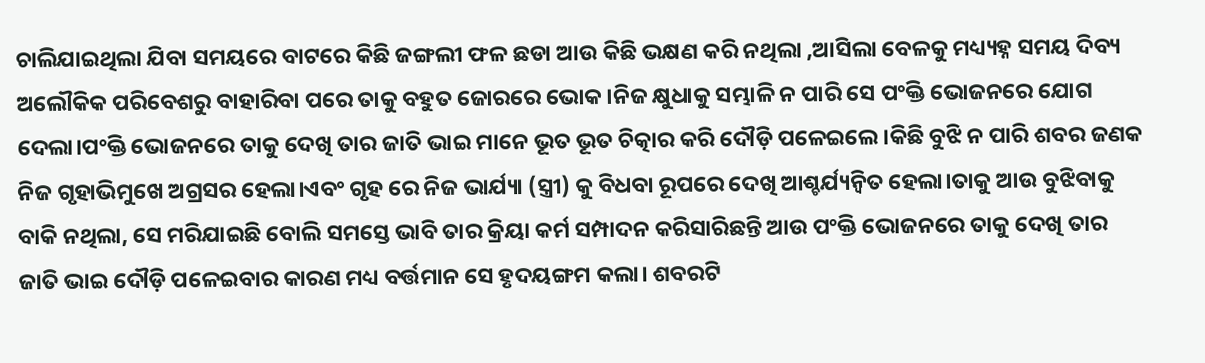ଚାଲିଯାଇଥିଲା ଯିବା ସମୟରେ ବାଟରେ କିଛି ଜଙ୍ଗଲୀ ଫଳ ଛଡା ଆଉ କିଛି ଭକ୍ଷଣ କରି ନଥିଲା ,ଆସିଲା ବେଳକୁ ମଧ୍ୟ୍ୟହ୍ନ ସମୟ ଦିବ୍ୟ ଅଲୌକିକ ପରିବେଶରୁ ବାହାରିବା ପରେ ତାକୁ ବହୁତ ଜୋରରେ ଭୋକ।ନିଜ କ୍ଷୁଧାକୁ ସମ୍ଭାଳି ନ ପାରି ସେ ପଂକ୍ତି ଭୋଜନରେ ଯୋଗ ଦେଲା।ପଂକ୍ତି ଭୋଜନରେ ତାକୁ ଦେଖି ତାର ଜାତି ଭାଇ ମାନେ ଭୂତ ଭୂତ ଚିତ୍କାର କରି ଦୌଡ଼ି ପଳେଇଲେ।କିଛି ବୁଝି ନ ପାରି ଶବର ଜଣକ ନିଜ ଗୃହାଭିମୁଖେ ଅଗ୍ରସର ହେଲା।ଏବଂ ଗୃହ ରେ ନିଜ ଭାର୍ଯ୍ୟା (ସ୍ତ୍ରୀ) କୁ ବିଧବା ରୂପରେ ଦେଖି ଆଶ୍ଚର୍ଯ୍ୟନ୍ବିତ ହେଲା।ତାକୁ ଆଉ ବୁଝିବାକୁ ବାକି ନଥିଲା, ସେ ମରିଯାଇଛି ବୋଲି ସମସ୍ତେ ଭାବି ତାର କ୍ରିୟା କର୍ମ ସମ୍ପାଦନ କରିସାରିଛନ୍ତି ଆଉ ପଂକ୍ତି ଭୋଜନରେ ତାକୁ ଦେଖି ତାର ଜାତି ଭାଇ ଦୌଡ଼ି ପଳେଇବାର କାରଣ ମଧ୍ୟ ବର୍ତ୍ତମାନ ସେ ହୃଦୟଙ୍ଗମ କଲା। ଶବରଟି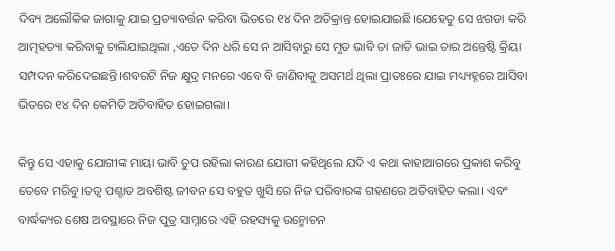ଦିବ୍ୟ ଅଲୌକିକ ଜାଗାକୁ ଯାଇ ପ୍ରତ୍ୟାବର୍ତ୍ତନ କରିବା ଭିତରେ ୧୪ ଦିନ ଅତିକ୍ରାନ୍ତ ହୋଇଯାଇଛି।ଯେହେତୁ ସେ ଝଗଡା କରି ଆତ୍ମହତ୍ୟା କରିବାକୁ ଚାଲିଯାଇଥିଲା ,ଏତେ ଦିନ ଧରି ସେ ନ ଆସିବାରୁ ସେ ମୃତ ଭାବି ତା ଜାତି ଭାଇ ତାର ଅନ୍ତେଷ୍ଟି କ୍ରିୟା ସମ୍ପଦନ କରିଦେଇଛନ୍ତି।ଶବରଟି ନିଜ କ୍ଷୁଦ୍ର ମନରେ ଏବେ ବି ଜାଣିବାକୁ ଅସମର୍ଥ ଥିଲା ପ୍ରାତଃରେ ଯାଇ ମଧ୍ୟ୍ୟହ୍ନରେ ଆସିବା ଭିତରେ ୧୪ ଦିନ କେମିତି ଅତିବାହିତ ହୋଇଗଲା।

କିନ୍ତୁ ସେ ଏହାକୁ ଯୋଗୀଙ୍କ ମାୟା ଭାବି ଚୁପ ରହିଲା କାରଣ ଯୋଗୀ କହିଥିଲେ ଯଦି ଏ କଥା କାହାଆଗରେ ପ୍ରକାଶ କରିବୁ ତେବେ ମରିବୁ।ତତ୍ୱ ପଶ୍ଚାତ ଅବଶିଷ୍ଟ ଜୀବନ ସେ ବହୁତ ଖୁସି ରେ ନିଜ ପରିବାରଙ୍କ ଗହଣରେ ଅତିବାହିତ କଲା। ଏବଂ ବାର୍ଦ୍ଧକ୍ୟର ଶେଷ ଅବସ୍ଥାରେ ନିଜ ପୁତ୍ର ସାମ୍ନାରେ ଏହି ରହସ୍ୟକୁ ଉନ୍ମୋଚନ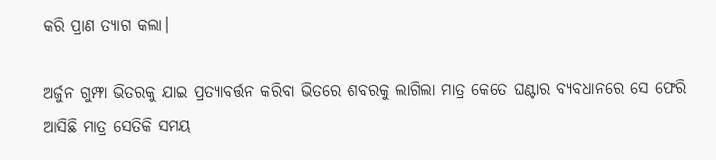କରି ପ୍ରାଣ ତ୍ୟାଗ କଲା।

ଅର୍ଜୁନ ଗୁମ୍ଫା ଭିତରକୁ ଯାଇ ପ୍ରତ୍ୟାବର୍ତ୍ତନ କରିବା ଭିତରେ ଶବରକୁ ଲାଗିଲା ମାତ୍ର କେତେ ଘଣ୍ଟାର ବ୍ୟବଧାନରେ ସେ ଫେରି ଆସିଛି ମାତ୍ର ସେତିକି ସମୟ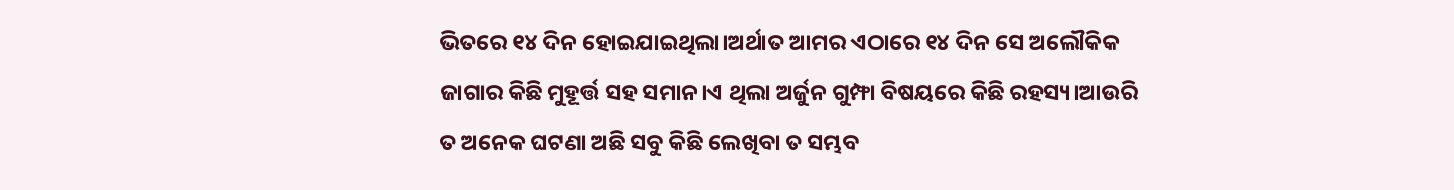ଭିତରେ ୧୪ ଦିନ ହୋଇଯାଇଥିଲା।ଅର୍ଥାତ ଆମର ଏଠାରେ ୧୪ ଦିନ ସେ ଅଲୌକିକ ଜାଗାର କିଛି ମୁହୂର୍ତ୍ତ ସହ ସମାନ।ଏ ଥିଲା ଅର୍ଜୁନ ଗୁମ୍ଫା ବିଷୟରେ କିଛି ରହସ୍ୟ।ଆଉରି ତ ଅନେକ ଘଟଣା ଅଛି ସବୁ କିଛି ଲେଖିବା ତ ସମ୍ଭବ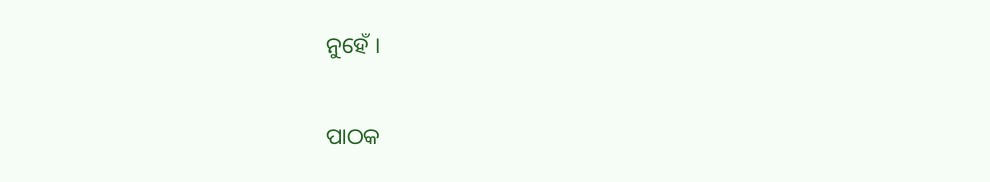ନୁହେଁ ।


ପାଠକ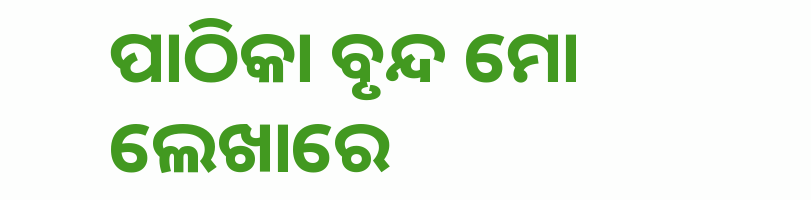ପାଠିକା ବୃନ୍ଦ ମୋ ଲେଖାରେ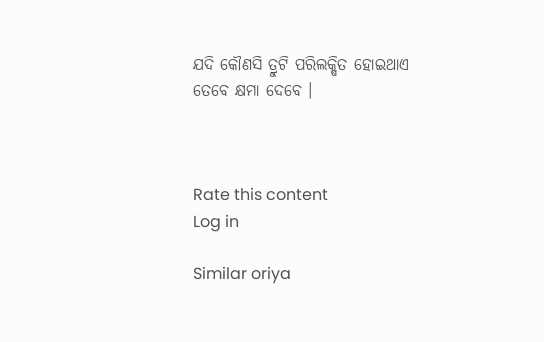ଯଦି କୌଣସି ତ୍ରୁଟି ପରିଲକ୍ଷିତ ହୋଇଥାଏ ତେବେ କ୍ଷମା ଦେବେ ।



Rate this content
Log in

Similar oriya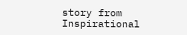story from Inspirational